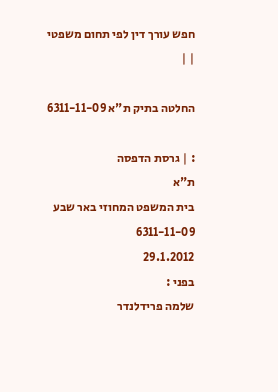חפש עורך דין לפי תחום משפטי
| |

החלטה בתיק ת"א 6311-11-09

: | גרסת הדפסה
ת"א
בית המשפט המחוזי באר שבע
6311-11-09
29.1.2012
בפני :
שלמה פרידלנדר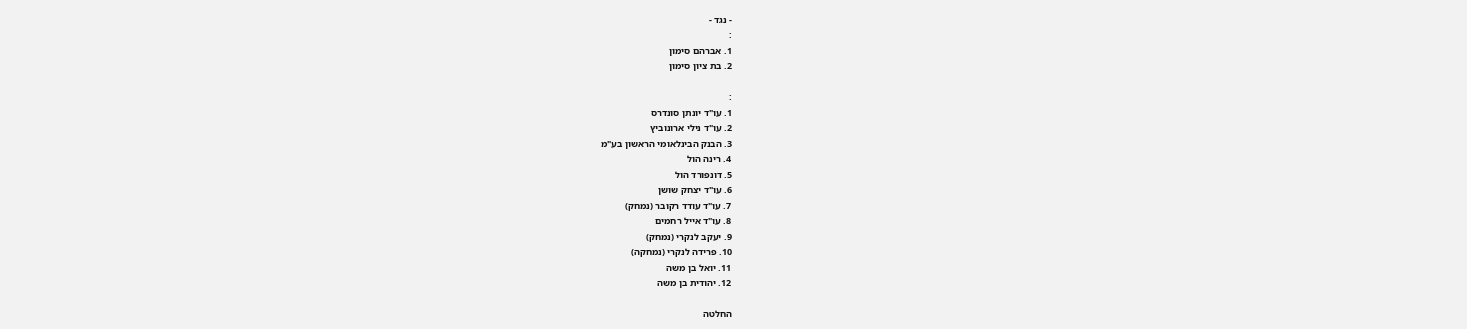- נגד -
:
1. אברהם סימון
2. בת ציון סימון

:
1. עו"ד יונתן סונדרס
2. עו"ד נילי ארונוביץ
3. הבנק הבינלאומי הראשון בע"מ
4. רינה הול
5. דונפורד הול
6. עו"ד יצחק שושן
7. עו"ד עודד רקובר (נמחק)
8. עו"ד אייל רחמים
9. יעקב לנקרי (נמחק)
10. פרידה לנקרי (נמחקה)
11. יואל בן משה
12. יהודית בן משה

החלטה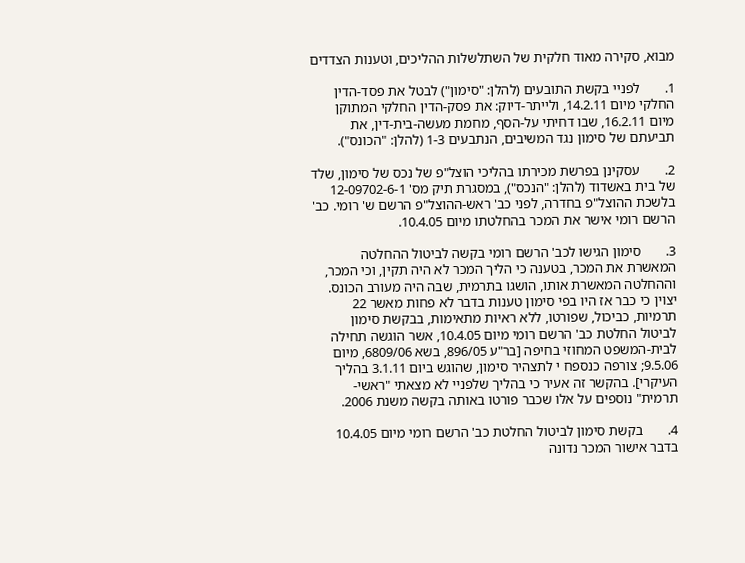מבוא, סקירה מאוד חלקית של השתלשלות ההליכים, וטענות הצדדים

1.       לפניי בקשת התובעים (להלן: "סימון") לבטל את פסד-הדין החלקי מיום 14.2.11, ולייתר-דיוק: את פסק-הדין החלקי המתוקן מיום 16.2.11, שבו דחיתי על-הסף, מחמת מעשה-בית-דין, את תביעתם של סימון נגד המשיבים, הנתבעים 1-3 (להלן: "הכונס").

2.       עסקינן בפרשת מכירתו בהליכי הוצל"פ של נכס של סימון, שלד של בית באשדוד (להלן: "הנכס"), במסגרת תיק מס' 12-09702-6-1 בלשכת ההוצל"פ בחדרה, לפני כב' ראש-ההוצל"פ הרשם ש' רומי. כב' הרשם רומי אישר את המכר בהחלטתו מיום 10.4.05.

3.       סימון הגישו לכב' הרשם רומי בקשה לביטול ההחלטה המאשרת את המכר, בטענה כי הליך המכר לא היה תקין, וכי המכר, וההחלטה המאשרת אותו, הושגו בתרמית, שבה היה מעורב הכונס. יצוין כי כבר אז היו בפי סימון טענות בדבר לא פחות מאשר 22 תרמיות, כביכול, שפורטו, ללא ראיות מתאימות, בבקשת סימון לביטול החלטת כב' הרשם רומי מיום 10.4.05, אשר הוגשה תחילה לבית-המשפט המחוזי בחיפה [בר"ע 896/05, בשא 6809/06, מיום 9.5.06; צורפה כנספח י לתצהיר סימון, שהוגש ביום 3.1.11 בהליך העיקרי]. בהקשר זה אעיר כי בהליך שלפניי לא מצאתי "ראשי-תרמית" נוספים על אלו שכבר פורטו באותה בקשה משנת 2006.

4.       בקשת סימון לביטול החלטת כב' הרשם רומי מיום 10.4.05 בדבר אישור המכר נדונה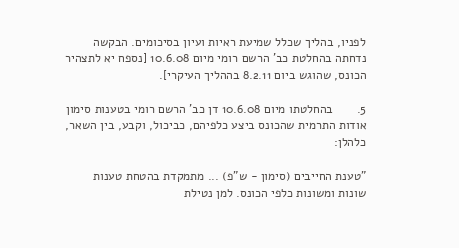לפניו, בהליך שכלל שמיעת ראיות ועיון בסיכומים. הבקשה נדחתה בהחלטת כב' הרשם רומי מיום 10.6.08 [נספח יא לתצהיר הכונס, שהוגש ביום 8.2.11 בההליך העיקרי].

5.       בהחלטתו מיום 10.6.08 דן כב' הרשם רומי בטענות סימון אודות התרמית שהכונס ביצע כלפיהם, כביכול, וקבע, בין השאר, כלהלן:

"טענת החייבים (סימון - ש"פ) ... מתמקדת בהטחת טענות שונות ומשונות כלפי הכונס. למן נטילת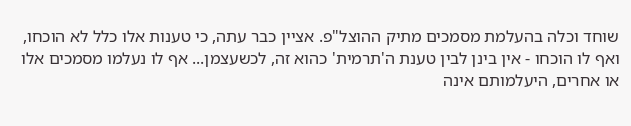שוחד וכלה בהעלמת מסמכים מתיק ההוצל"פ. אציין כבר עתה, כי טענות אלו כלל לא הוכחו, ואף לו הוכחו - אין בינן לבין טענת ה'תרמית' כהוא זה, לכשעצמן... אף לו נעלמו מסמכים אלו או אחרים, היעלמותם אינה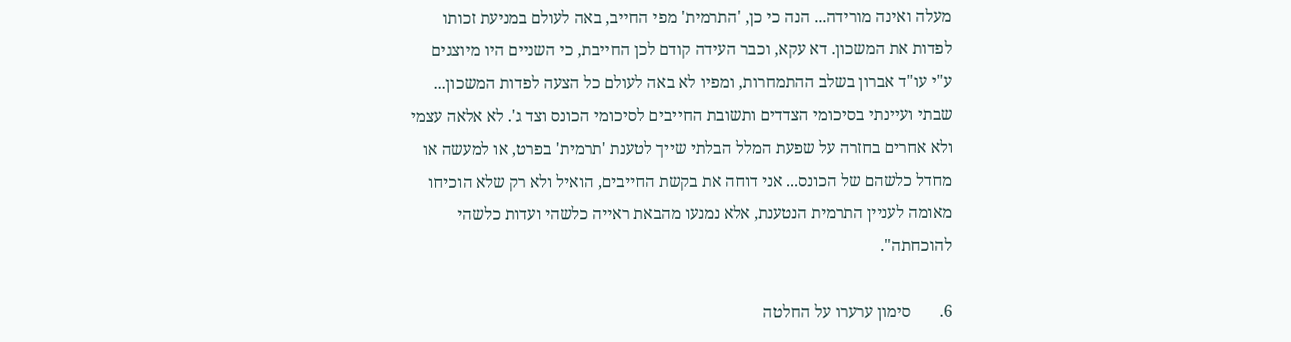מעלה ואינה מורידה... הנה כי כן, 'התרמית' מפי החייב, באה לעולם במניעת זכותו לפדות את המשכון. דא עקא, וכבר העידה קודם לכן החייבת, כי השניים היו מיוצגים ע"י עו"ד אברון בשלב ההתמחרות, ומפיו לא באה לעולם כל הצעה לפדות המשכון... שבתי ועיינתי בסיכומי הצדדים ותשובת החייבים לסיכומי הכונס וצד ג'. לא אלאה עצמי ולא אחרים בחזרה על שפעת המלל הבלתי שייך לטענת 'תרמית' בפרט, או למעשה או מחדל כלשהם של הכונס... אני דוחה את בקשת החייבים, הואיל ולא רק שלא הוכיחו מאומה לעניין התרמית הנטענת, אלא נמנעו מהבאת ראייה כלשהי ועדות כלשהי להוכחתה".

6.       סימון ערערו על החלטה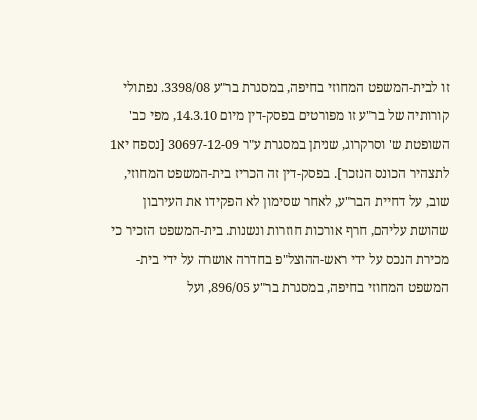זו לבית-המשפט המחוזי בחיפה, במסגרת בר"ע 3398/08. נפתולי קורותיה של בר"ע זו מפורטים בפסק-דין מיום 14.3.10, מפי כב' השופטת ש' וסרקרוג, שניתן במסגרת ע"ר 30697-12-09 [נספח יא1 לתצהיר הכונס הנזכר]. בפסק-דין זה הכריז בית-המשפט המחוזי, שוב, על דחיית הבר"ע, לאחר שסימון לא הפקידו את העירבון שהושת עליהם, חרף אורכות חוזרות ונשנות. בית-המשפט הזכיר כי מכירת הנכס על ידי ראש-ההוצל"פ בחדרה אושרה על ידי בית-המשפט המחוזי בחיפה, במסגרת בר"ע 896/05, ועל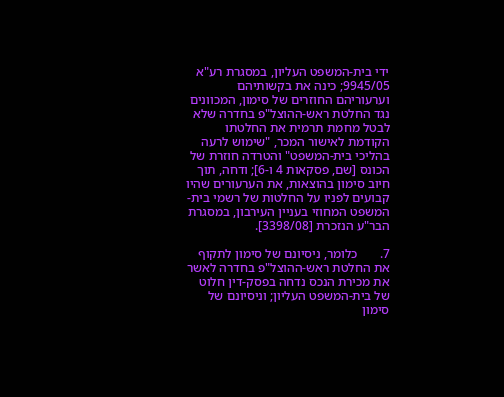ידי בית-המשפט העליון, במסגרת רע"א 9945/05; כינה את בקשותיהם וערעוריהם החוזרים של סימון, המכוונים נגד החלטת ראש-ההוצל"פ בחדרה שלא לבטל מחמת תרמית את החלטתו הקודמת לאישור המכר, "שימוש לרעה בהליכי בית-המשפט" והטרדה חוזרת של הכונס [שם, פסקאות 4 ו-6]; ודחה, תוך חיוב סימון בהוצאות, את הערעורים שהיו קבועים לפניו על החלטות של רשמי בית-המשפט המחוזי בעניין העירבון, במסגרת הבר"ע הנזכרת [3398/08].

7.       כלומר, ניסיונם של סימון לתקוף את החלטת ראש-ההוצל"פ בחדרה לאשר את מכירת הנכס נדחה בפסק-דין חלוט של בית-המשפט העליון; וניסיונם של סימון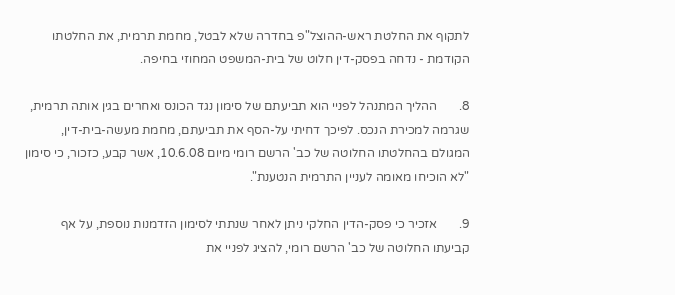לתקוף את החלטת ראש-ההוצל"פ בחדרה שלא לבטל, מחמת תרמית, את החלטתו הקודמת - נדחה בפסק-דין חלוט של בית-המשפט המחוזי בחיפה.

8.       ההליך המתנהל לפניי הוא תביעתם של סימון נגד הכונס ואחרים בגין אותה תרמית, שגרמה למכירת הנכס. לפיכך דחיתי על-הסף את תביעתם, מחמת מעשה-בית-דין, המגולם בהחלטתו החלוטה של כב' הרשם רומי מיום 10.6.08, אשר קבע, כזכור, כי סימון "לא הוכיחו מאומה לעניין התרמית הנטענת".

9.       אזכיר כי פסק-הדין החלקי ניתן לאחר שנתתי לסימון הזדמנות נוספת, על אף קביעתו החלוטה של כב' הרשם רומי, להציג לפניי את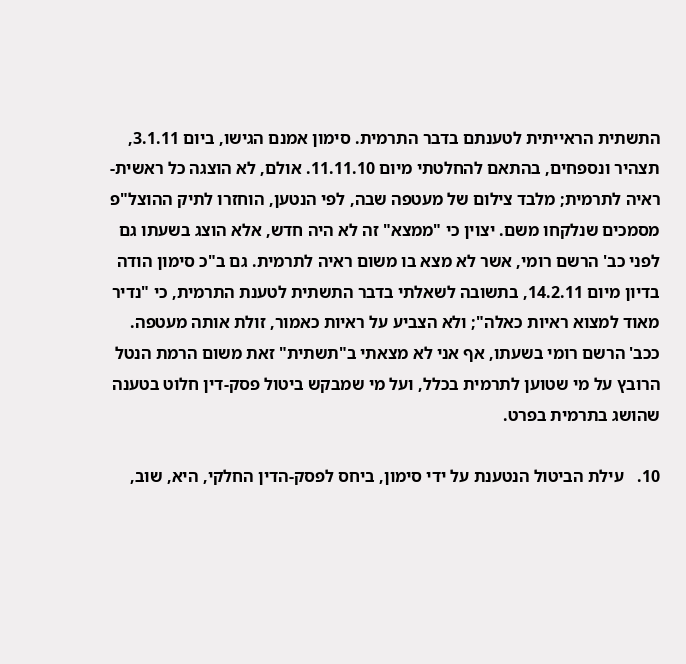התשתית הראייתית לטענתם בדבר התרמית. סימון אמנם הגישו, ביום 3.1.11, תצהיר ונספחים, בהתאם להחלטתי מיום 11.11.10. אולם, לא הוצגה כל ראשית-ראיה לתרמית; מלבד צילום של מעטפה שבה, לפי הנטען, הוחזרו לתיק ההוצל"פ מסמכים שנלקחו משם. יצוין כי "ממצא" זה לא היה חדש, אלא הוצג בשעתו גם לפני כב' הרשם רומי, אשר לא מצא בו משום ראיה לתרמית. גם ב"כ סימון הודה בדיון מיום 14.2.11, בתשובה לשאלתי בדבר התשתית לטענת התרמית, כי "נדיר מאוד למצוא ראיות כאלה"; ולא הצביע על ראיות כאמור, זולת אותה מעטפה. ככב' הרשם רומי בשעתו, אף אני לא מצאתי ב"תשתית" זאת משום הרמת הנטל הרובץ על מי שטוען לתרמית בכלל, ועל מי שמבקש ביטול פסק-דין חלוט בטענה שהושג בתרמית בפרט.

10.   עילת הביטול הנטענת על ידי סימון, ביחס לפסק-הדין החלקי, היא, שוב,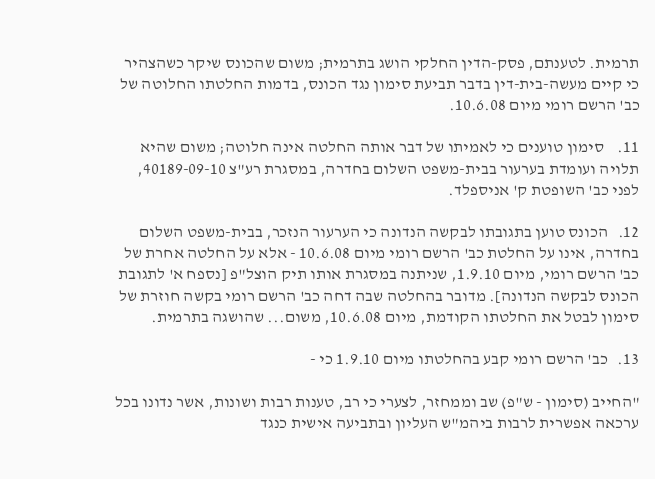תרמית. לטענתם, פסק-הדין החלקי הושג בתרמית; משום שהכונס שיקר כשהצהיר כי קיים מעשה-בית-דין בדבר תביעת סימון נגד הכונס, בדמות החלטתו החלוטה של כב' הרשם רומי מיום 10.6.08.

11.    סימון טוענים כי לאמיתו של דבר אותה החלטה אינה חלוטה; משום שהיא תלויה ועומדת בערעור בבית-משפט השלום בחדרה, במסגרת רע"צ 40189-09-10, לפני כב' השופטת ק' אניספלד.

12.   הכונס טוען בתגובתו לבקשה הנדונה כי הערעור הנזכר, בבית-משפט השלום בחדרה, אינו על החלטת כב' הרשם רומי מיום 10.6.08 - אלא על החלטה אחרת של כב' הרשם רומי, מיום 1.9.10, שניתנה במסגרת אותו תיק הוצל"פ [נספח א' לתגובת הכונס לבקשה הנדונה]. מדובר בהחלטה שבה דחה כב' הרשם רומי בקשה חוזרת של סימון לבטל את החלטתו הקודמת, מיום 10.6.08, משום... שהושגה בתרמית.

13.   כב' הרשם רומי קבע בהחלטתו מיום 1.9.10 כי -

"החייב (סימון - ש"פ) שב וממחזר, לצערי כי רב, טענות רבות ושונות, אשר נדונו בכל ערכאה אפשרית לרבות ביהמ"ש העליון ובתביעה אישית כנגד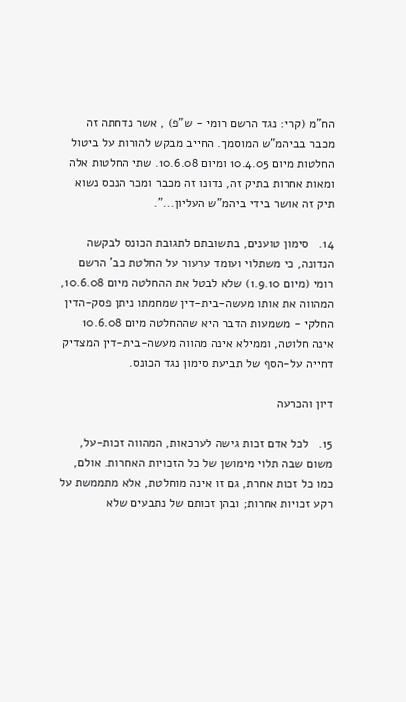הח"מ (קרי: נגד הרשם רומי - ש"פ) , אשר נדחתה זה מכבר בביהמ"ש המוסמך. החייב מבקש להורות על ביטול החלטות מיום 10.4.05 ומיום 10.6.08. שתי החלטות אלה ומאות אחרות בתיק זה, נדונו זה מכבר ומכר הנכס נשוא תיק זה אושר בידי ביהמ"ש העליון...".

14.   סימון טוענים, בתשובתם לתגובת הכונס לבקשה הנדונה, כי משתלוי ועומד ערעור על החלטת כב' הרשם רומי (מיום 1.9.10) שלא לבטל את ההחלטה מיום 10.6.08, המהווה את אותו מעשה-בית-דין שמחמתו ניתן פסק-הדין החלקי - משמעות הדבר היא שההחלטה מיום 10.6.08 אינה חלוטה, וממילא אינה מהווה מעשה-בית-דין המצדיק דחייה על-הסף של תביעת סימון נגד הכונס.

דיון והכרעה

15.   לכל אדם זכות גישה לערכאות, המהווה זכות-על, משום שבה תלוי מימושן של כל הזכויות האחרות. אולם, כמו כל זכות אחרת, גם זו אינה מוחלטת, אלא מתממשת על רקע זכויות אחרות; ובהן זכותם של נתבעים שלא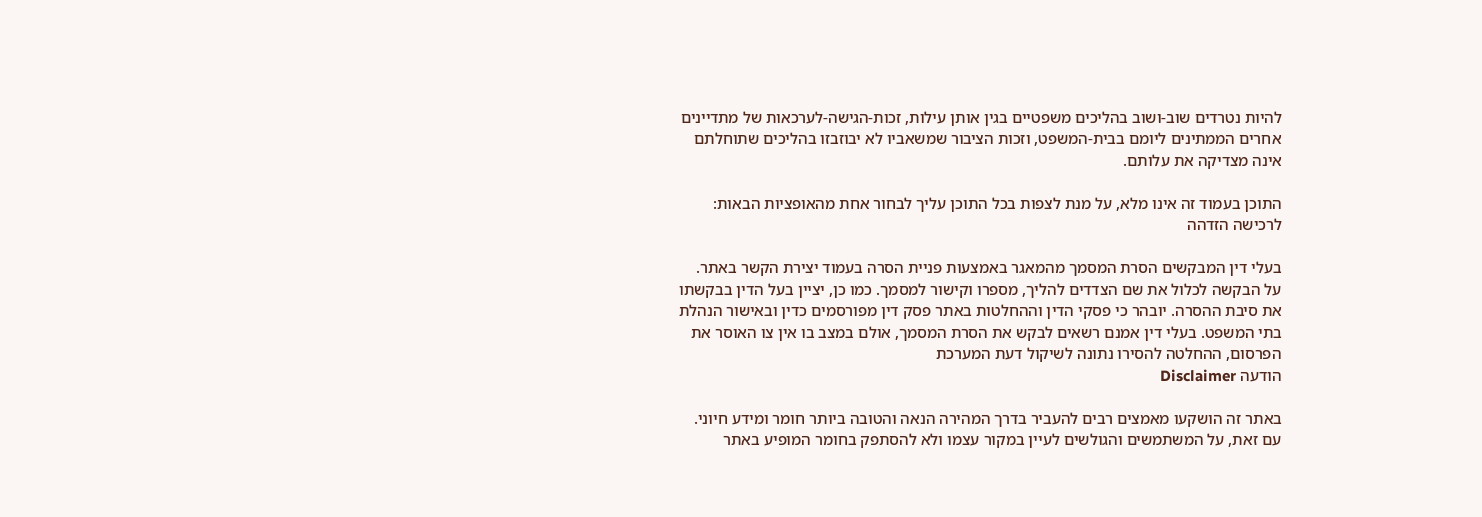להיות נטרדים שוב-ושוב בהליכים משפטיים בגין אותן עילות, זכות-הגישה-לערכאות של מתדיינים אחרים הממתינים ליומם בבית-המשפט, וזכות הציבור שמשאביו לא יבוזבזו בהליכים שתוחלתם אינה מצדיקה את עלותם.

התוכן בעמוד זה אינו מלא, על מנת לצפות בכל התוכן עליך לבחור אחת מהאופציות הבאות:
לרכישה הזדהה

בעלי דין המבקשים הסרת המסמך מהמאגר באמצעות פניית הסרה בעמוד יצירת הקשר באתר. על הבקשה לכלול את שם הצדדים להליך, מספרו וקישור למסמך. כמו כן, יציין בעל הדין בבקשתו את סיבת ההסרה. יובהר כי פסקי הדין וההחלטות באתר פסק דין מפורסמים כדין ובאישור הנהלת בתי המשפט. בעלי דין אמנם רשאים לבקש את הסרת המסמך, אולם במצב בו אין צו האוסר את הפרסום, ההחלטה להסירו נתונה לשיקול דעת המערכת
הודעה Disclaimer

באתר זה הושקעו מאמצים רבים להעביר בדרך המהירה הנאה והטובה ביותר חומר ומידע חיוני. עם זאת, על המשתמשים והגולשים לעיין במקור עצמו ולא להסתפק בחומר המופיע באתר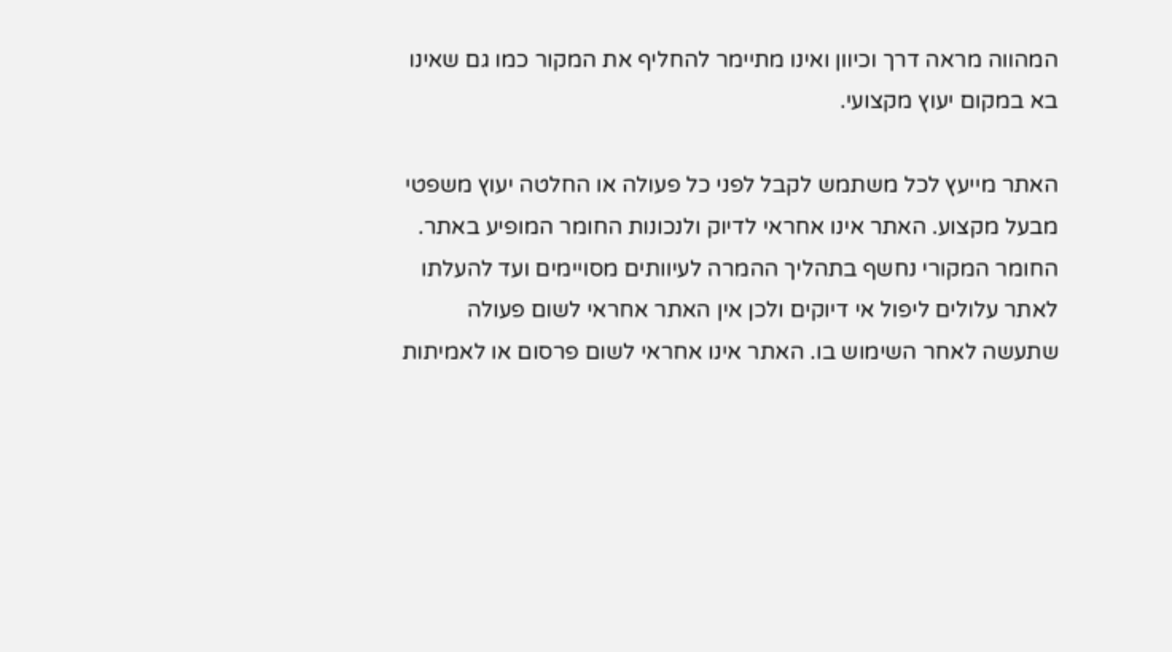המהווה מראה דרך וכיוון ואינו מתיימר להחליף את המקור כמו גם שאינו בא במקום יעוץ מקצועי.

האתר מייעץ לכל משתמש לקבל לפני כל פעולה או החלטה יעוץ משפטי מבעל מקצוע. האתר אינו אחראי לדיוק ולנכונות החומר המופיע באתר. החומר המקורי נחשף בתהליך ההמרה לעיוותים מסויימים ועד להעלתו לאתר עלולים ליפול אי דיוקים ולכן אין האתר אחראי לשום פעולה שתעשה לאחר השימוש בו. האתר אינו אחראי לשום פרסום או לאמיתות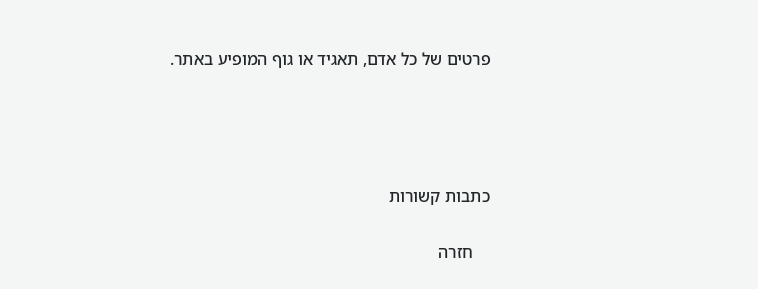פרטים של כל אדם, תאגיד או גוף המופיע באתר.




כתבות קשורות

    חזרה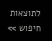לתוצאות חיפוש >>